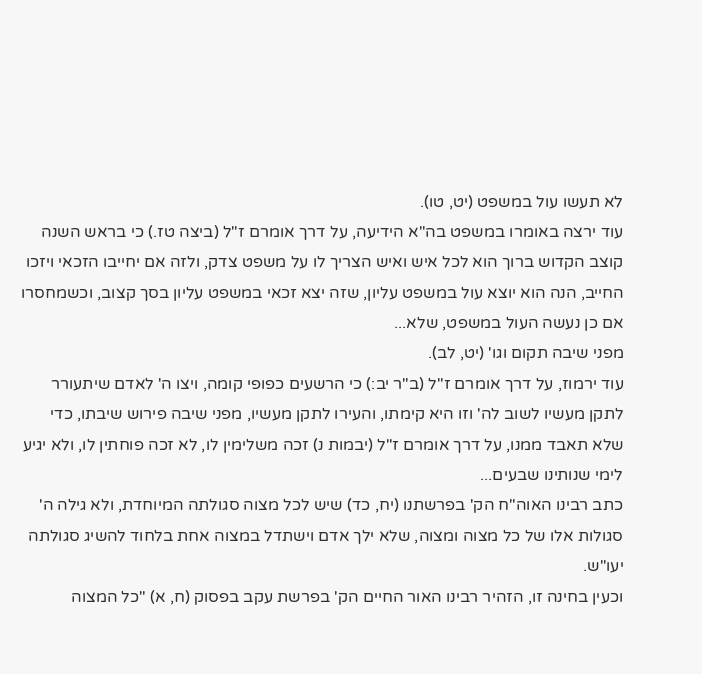לא תעשו עול במשפט (יט, טו).
עוד ירצה באומרו במשפט בה"א הידיעה, על דרך אומרם ז"ל (ביצה טז.) כי בראש השנה קוצב הקדוש ברוך הוא לכל איש ואיש הצריך לו על משפט צדק, ולזה אם יחייבו הזכאי ויזכו החייב, הנה הוא יוצא עול במשפט עליון, שזה יצא זכאי במשפט עליון בסך קצוב, וכשמחסרו אם כן נעשה העול במשפט, שלא...
מפני שיבה תקום וגו' (יט, לב).
עוד ירמוז, על דרך אומרם ז"ל (ב"ר יב:) כי הרשעים כפופי קומה, ויצו ה' לאדם שיתעורר לתקן מעשיו לשוב לה' וזו היא קימתו, והעירו לתקן מעשיו, מפני שיבה פירוש שיבתו, כדי שלא תאבד ממנו, על דרך אומרם ז"ל (יבמות נ) זכה משלימין לו, לא זכה פוחתין לו, ולא יגיע לימי שנותינו שבעים...
כתב רבינו האוה"ח הק' בפרשתנו (יח, כד) שיש לכל מצוה סגולתה המיוחדת, ולא גילה ה' סגולות אלו של כל מצוה ומצוה, שלא ילך אדם וישתדל במצוה אחת בלחוד להשיג סגולתה יעו"ש.
וכעין בחינה זו, הזהיר רבינו האור החיים הק' בפרשת עקב בפסוק (ח, א) "כל המצוה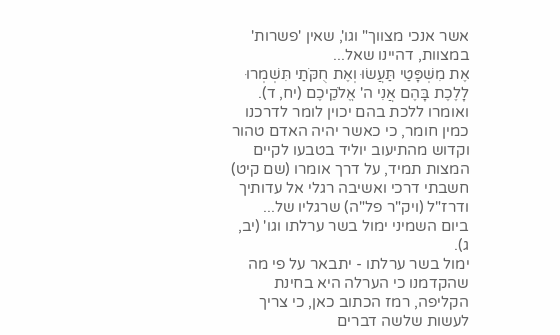אשר אנכי מצווך" וגו', שאין 'פשרות' במצוות, דהיינו שאל...
אֶת מִשְׁפָּטַי תַּעֲשׂוּ וְאֶת חֻקֹּתַי תִּשְׁמְרוּ לָלֶכֶת בָּהֶם אֲנִי ה' אֱלֹקֵיכֶם (יח, ד).
ואומרו ללכת בהם יכוין לומר לדרכנו כמין חומר, כי כאשר יהיה האדם טהור וקדוש מהתיעוב יוליד בטבעו לקיים המצות תמיד, על דרך אומרו (שם קיט) חשבתי דרכי ואשיבה רגלי אל עדותיך ודרז"ל (ויק"ר פל"ה) שרגליו של...
ביום השמיני ימול בשר ערלתו וגו' (יב, ג).
ימול בשר ערלתו - יתבאר על פי מה שהקדמנו כי הערלה היא בחינת הקליפה, רמז הכתוב כאן, כי צריך לעשות שלשה דברים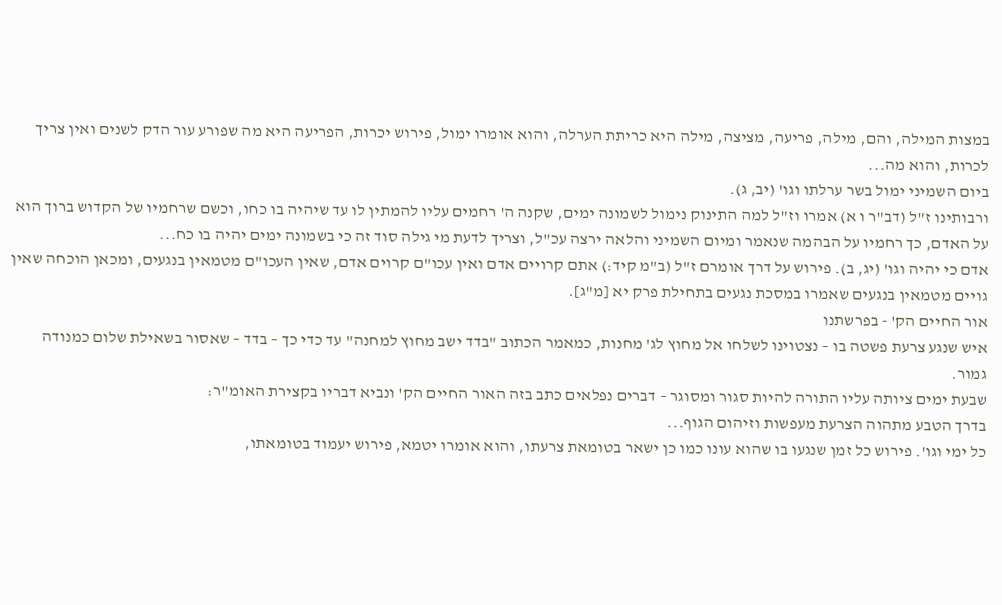במצות המילה, והם, מילה, פריעה, מציצה, מילה היא כריתת הערלה, והוא אומרו ימול, פירוש יכרות, הפריעה היא מה שפורע עור הדק לשנים ואין צריך לכרות, והוא מה...
ביום השמיני ימול בשר ערלתו וגו' (יב, ג).
ורבותינו ז"ל (דב"ר ו א) אמרו וז"ל למה התינוק נימול לשמונה ימים, שקנה ה' רחמים עליו להמתין לו עד שיהיה בו כחו, וכשם שרחמיו של הקדוש ברוך הוא על האדם, כך רחמיו על הבהמה שנאמר ומיום השמיני והלאה ירצה עכ"ל, וצריך לדעת מי גילה סוד זה כי בשמונה ימים יהיה בו כח...
אדם כי יהיה וגו' (יג, ב). פירוש על דרך אומרם ז"ל (ב"מ קיד:) אתם קרויים אדם ואין עכו"ם קרוים אדם, שאין העכו"ם מטמאין בנגעים, ומכאן הוכחה שאין גויים מטמאין בנגעים שאמרו במסכת נגעים בתחילת פרק יא [מ"ג].
אור החיים הק' - בפרשתנו
איש שנגע צרעת פשטה בו – נצטוינו לשלחו אל מחוץ לג' מחנות, כמאמר הכתוב "בדד ישב מחוץ למחנה" עד כדי כך – בדד – שאסור בשאילת שלום כמנודה גמור.
שבעת ימים ציותה עליו התורה להיות סגור ומסוגר – דברים נפלאים כתב בזה האור החיים הק' ונביא דבריו בקצירת האומ"ר:
בדרך הטבע מתהוה הצרעת מעפשות וזיהום הגוף...
כל ימי וגו'. פירוש כל זמן שנגעו בו שהוא עונו כמו כן ישאר בטומאת צרעתו, והוא אומרו יטמא, פירוש יעמוד בטומאתו,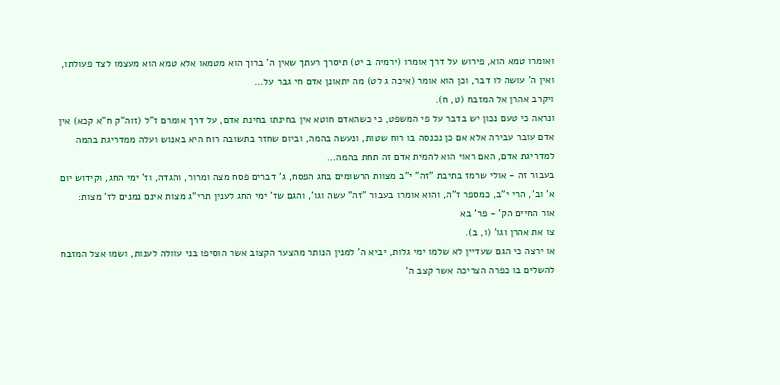ואומרו טמא הוא, פירוש על דרך אומרו (ירמיה ב יט) תיסרך רעתך שאין ה' ברוך הוא מטמאו אלא טמא הוא מעצמו לצד פעולתו, ואין ה' עושה לו דבר, וכן הוא אומר (איכה ג לט) מה יתאונן אדם חי גבר על...
ויקרב אהרן אל המזבח (ט, ח).
ונראה כי טעם נכון יש בדבר על פי המשפט, כי כשהאדם חוטא אין בחינתו בחינת אדם, על דרך אומרם ז"ל (זוה"ק ח"א קכא) אין אדם עובר עבירה אלא אם כן נכנסה בו רוח שטות, ונעשה בהמה, וביום שחזר בתשובה רוח היא באנוש ועלה ממדריגת בהמה למדריגת אדם, האם ראוי הוא להמית אדם זה תחת בהמה...
בעבור זה - אולי שרמז בתיבת "זה" י"ב מצוות הרשומים בחג הפסח, ג' דברים פסח מצה ומרור, והגדה, וז' ימי החג, וקידוש יום א' וב', הרי י"ב, כמספר ז"ה, והוא אומרו בעבור "זה" עשה וגו', והגם שז' ימי החג לענין תרי"ג מצות אינם נמנים לז' מצות:
אור החיים הק' - פר' בא
צו את אהרן וגו' (ו, ב).
או ירצה כי הגם שעדיין לא שלמו ימי גלות, יביא ה' למנין הנותר מהצער הקצוב אשר הוסיפו בני עוולה לענות, ושמו אצל המזבח להשלים בו כפרה הצריכה אשר קצב ה'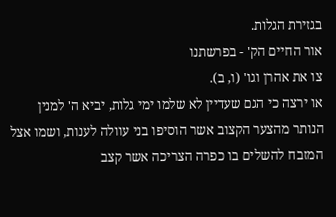בגזירת הגלות.
אור החיים הק' - בפרשתנו
צו את אהרן וגו' (ו, ב).
או ירצה כי הגם שעדיין לא שלמו ימי גלות, יביא ה' למנין הנותר מהצער הקצוב אשר הוסיפו בני עוולה לענות, ושמו אצל המזבח להשלים בו כפרה הצריכה אשר קצב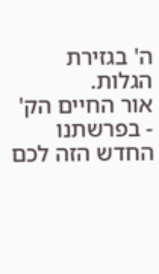ה' בגזירת הגלות.
אור החיים הק' - בפרשתנו
החדש הזה לכם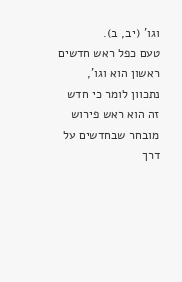וגו' (יב, ב).
טעם כפל ראש חדשים ראשון הוא וגו', נתכוון לומר כי חדש זה הוא ראש פירוש מובחר שבחדשים על דרך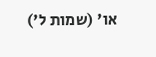או' (שמות ל')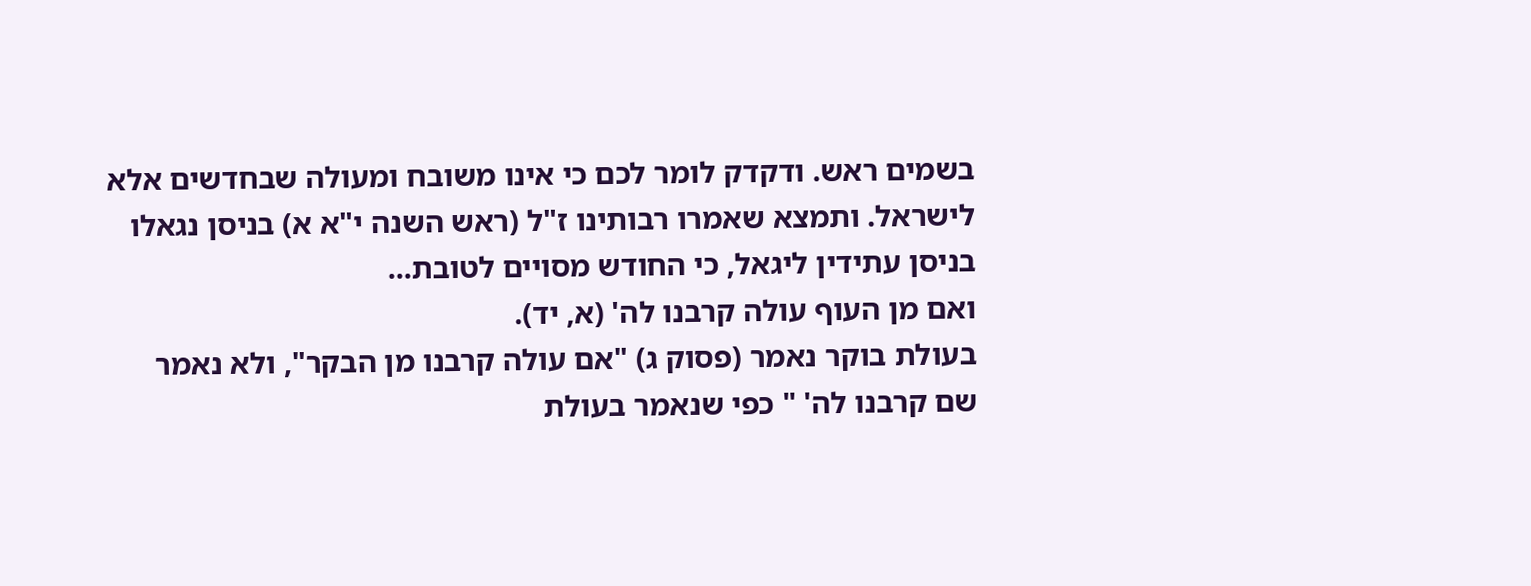בשמים ראש. ודקדק לומר לכם כי אינו משובח ומעולה שבחדשים אלא לישראל. ותמצא שאמרו רבותינו ז"ל (ראש השנה י"א א) בניסן נגאלו בניסן עתידין ליגאל, כי החודש מסויים לטובת...
ואם מן העוף עולה קרבנו לה' (א, יד).
בעולת בוקר נאמר (פסוק ג) "אם עולה קרבנו מן הבקר", ולא נאמר שם קרבנו לה' " כפי שנאמר בעולת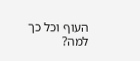העוף וכל כך למה?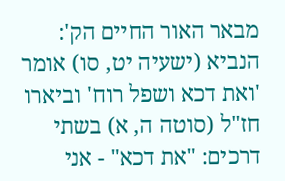מבאר האור החיים הק': הנביא (ישעיה יט, סו) אומר 'ואת דכא ושפל רוח' וביארו חז"ל (סוטה ה, א) בשתי דרכים: "את דכא" - אני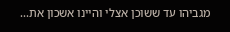מגביהו עד ששוכן אצלי והיינו אשכון את...